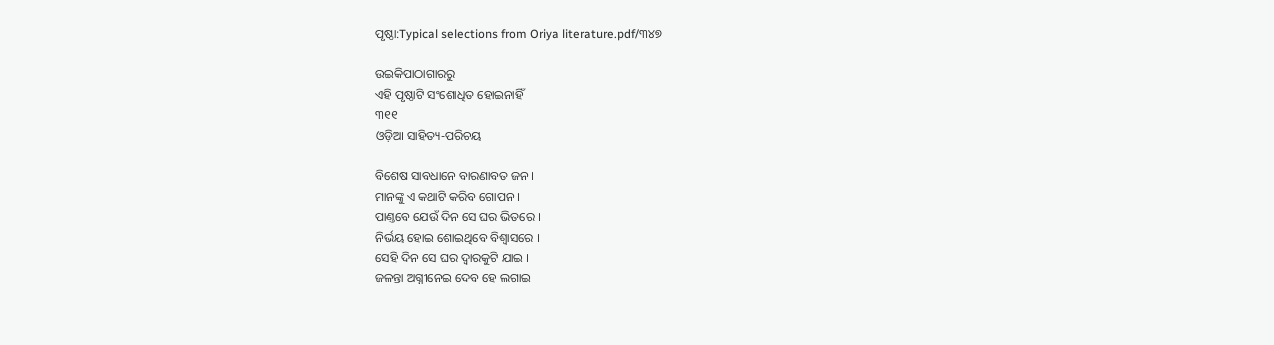ପୃଷ୍ଠା:Typical selections from Oriya literature.pdf/୩୪୭

ଉଇକିପାଠାଗାର‌ରୁ
ଏହି ପୃଷ୍ଠାଟି ସଂଶୋଧିତ ହୋଇନାହିଁ
୩୧୧
ଓଡ଼ିଆ ସାହିତ୍ୟ-ପରିଚୟ

ବିଶେଷ ସାବଧାନେ ବାରଣାବତ ଜନ ।
ମାନଙ୍କୁ ଏ କଥାଟି କରିବ ଗୋପନ ।
ପାଣ୍ତବେ ଯେଉଁ ଦିନ ସେ ଘର ଭିତରେ ।
ନିର୍ଭୟ ହୋଇ ଶୋଇଥିବେ ବିଶ୍ୱାସରେ ।
ସେହି ଦିନ ସେ ଘର ଦ୍ୱାରକୁଟି ଯାଇ ।
ଜଳନ୍ତା ଅଗ୍ନୀନେଇ ଦେବ ହେ ଲଗାଇ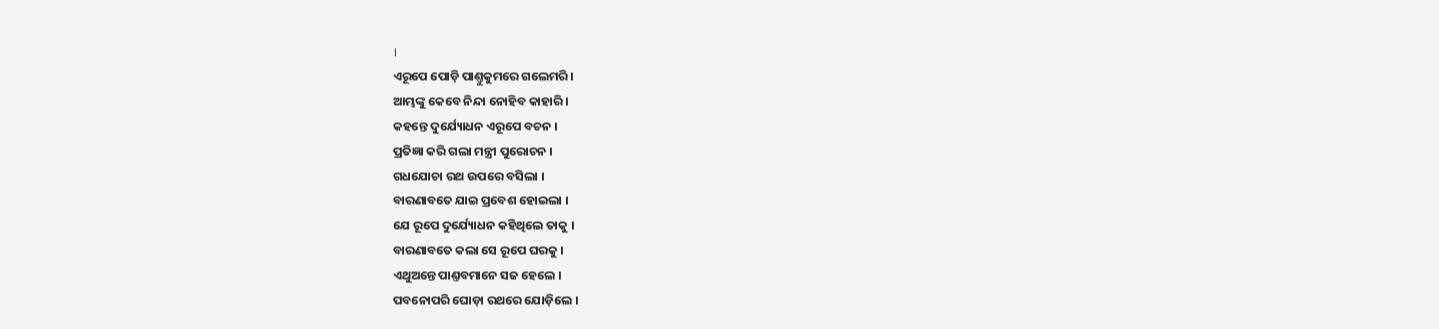।
ଏରୂପେ ପୋଡ଼ି ପାଣ୍ତୁକୁମରେ ଗଲେମରି ।
ଆମ୍ଭଙ୍କୁ କେବେ ନିନ୍ଦା ନୋହିବ କାହାରି ।
କ‌ହ‌ନ୍ତେ ଦୁର୍ଯ୍ୟୋଧନ ଏରୂପେ ବଚନ ।
ପ୍ରତିଜ୍ଞା କରି ଗଲା ମନ୍ତ୍ରୀ ପୁରୋଚନ ।
ଗଧ‌ଯୋଚା ରଥ ଉପରେ ବସିଲା ।
ବାରଣାବତେ ଯାଇ ପ୍ରବେଶ ହୋଇଲା ।
ଯେ ରୂପେ ଦୁର୍ଯ୍ୟୋଧନ କ‌ହିଥିଲେ ତାକୁ ।
ବାରଣାବତେ କଲା ସେ ରୂପେ ଘରକୁ ।
ଏଥୁଅନ୍ତେ ପାଣ୍ତବମାନେ ସଜ ହେଲେ ।
ପବନୋପରି ଘୋଡ଼ା ରଥରେ ଯୋଡ଼ିଲେ ।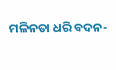ମଳିନତା ଧରି ବଦନ-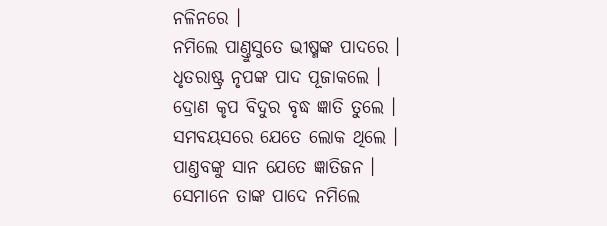ନଳିନରେ ।
ନମିଲେ ପାଣ୍ତୁସୁତେ ଭୀଷ୍ମଙ୍କ ପାଦରେ ।
ଧୃତରାଷ୍ଟ୍ର ନୃପଙ୍କ ପାଦ ପୂଜାକଲେ ।
ଦ୍ରୋଣ କୃପ ବିଦୁର ବୃଦ୍ଧ ଜ୍ଞାତି ତୁଲେ ।
ସମ‌ବୟସରେ ଯେତେ ଲୋକ ଥିଲେ ।
ପାଣ୍ତବଙ୍କୁ ସାନ ଯେତେ ଜ୍ଞାତିଜନ ।
ସେମାନେ ତାଙ୍କ ପାଦେ ନମିଲେ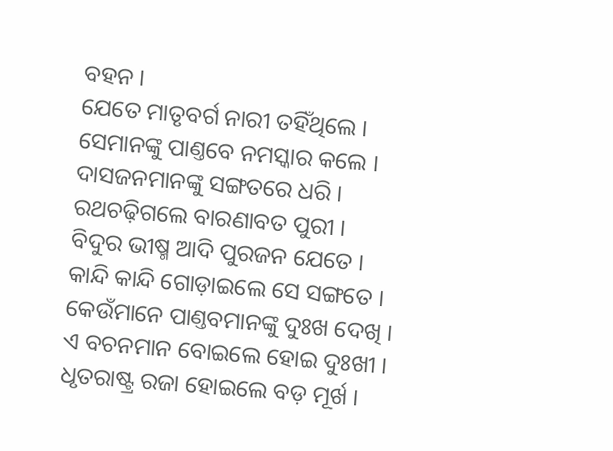ବ‌ହ‌ନ ।
ଯେତେ ମାତୃବର୍ଗ ନାରୀ ତ‌ହିଁଥିଲେ ।
ସେମାନଙ୍କୁ ପାଣ୍ତବେ ନମସ୍କାର କଲେ ।
ଦାସଜନମାନଙ୍କୁ ସଙ୍ଗତରେ ଧରି ।
ରଥଚଢ଼ିଗଲେ ବାରଣାବତ ପୁରୀ ।
ବିଦୁର ଭୀଷ୍ମ ଆଦି ପୁରଜନ ଯେତେ ।
କାନ୍ଦି କାନ୍ଦି ଗୋଡ଼ାଇଲେ ସେ ସଙ୍ଗତେ ।
କେଉଁମାନେ ପାଣ୍ତବମାନଙ୍କୁ ଦୁଃଖ ଦେଖି ।
ଏ ବଚନମାନ ବୋଇଲେ ହୋଇ ଦୁଃଖୀ ।
ଧୃତରାଷ୍ଟ୍ର ରଜା ହୋଇଲେ ବଡ଼ ମୂର୍ଖ ।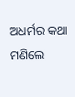ଅଧର୍ମର କଥା ମଣିଲେ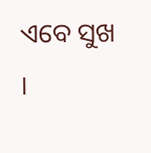ଏବେ ସୁଖ ।